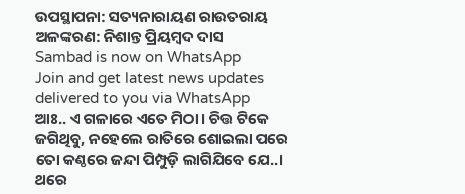ଉପସ୍ଥାପନା: ସତ୍ୟନାରାୟଣ ରାଉତରାୟ ଅଳଙ୍କରଣ: ନିଶାନ୍ତ ପ୍ରିୟମ୍ବଦ ଦାସ
Sambad is now on WhatsApp
Join and get latest news updates delivered to you via WhatsApp
ଆଃ.. ଏ ଗଳାରେ ଏତେ ମିଠା। ଚିତ୍ତ ଟିକେ ଜଗିଥିବୁ, ନହେଲେ ରାତିରେ ଶୋଇଲା ପରେ ତୋ କଣ୍ଠରେ ଜନ୍ଦା ପିମ୍ପୁଡ଼ି ଲାଗିଯିବେ ଯେ..। ଥରେ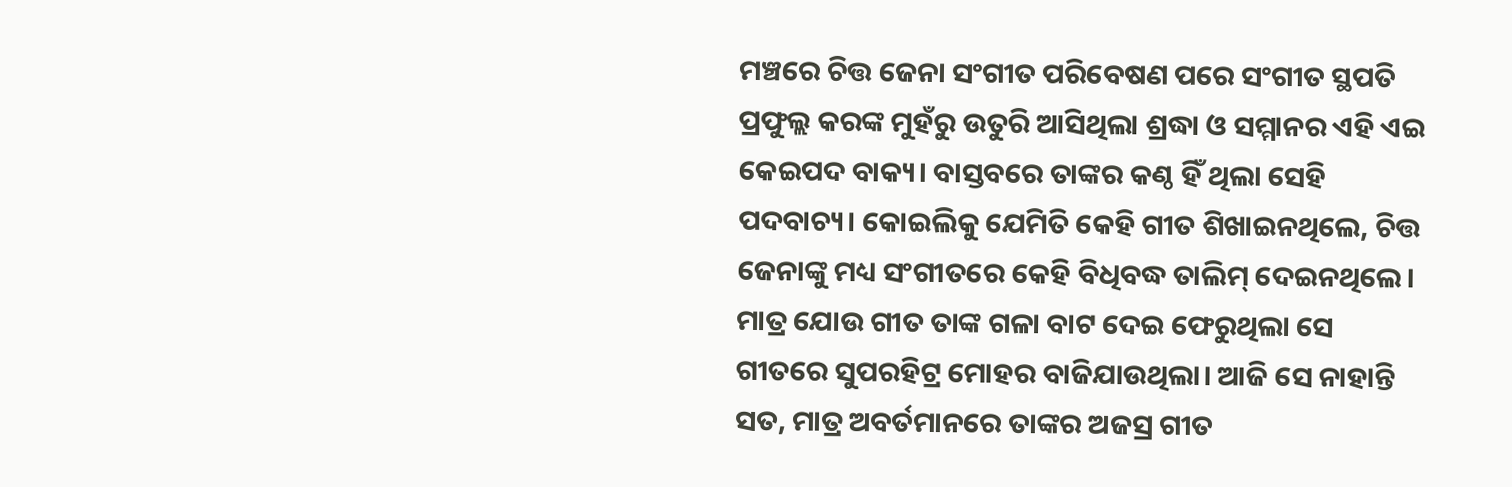ମଞ୍ଚରେ ଚିତ୍ତ ଜେନା ସଂଗୀତ ପରିବେଷଣ ପରେ ସଂଗୀତ ସ୍ଥପତି ପ୍ରଫୁଲ୍ଲ କରଙ୍କ ମୁହଁରୁ ଉତୁରି ଆସିଥିଲା ଶ୍ରଦ୍ଧା ଓ ସମ୍ମାନର ଏହି ଏଇ କେଇପଦ ବାକ୍ୟ। ବାସ୍ତବରେ ତାଙ୍କର କଣ୍ଠ ହିଁ ଥିଲା ସେହି ପଦବାଚ୍ୟ। କୋଇଲିକୁ ଯେମିତି କେହି ଗୀତ ଶିଖାଇନଥିଲେ, ଚିତ୍ତ ଜେନାଙ୍କୁ ମଧ୍ୟ ସଂଗୀତରେ କେହି ବିଧିବଦ୍ଧ ତାଲିମ୍ ଦେଇନଥିଲେ। ମାତ୍ର ଯୋଉ ଗୀତ ତାଙ୍କ ଗଳା ବାଟ ଦେଇ ଫେରୁଥିଲା ସେ ଗୀତରେ ସୁପରହିଟ୍ର ମୋହର ବାଜିଯାଉଥିଲା। ଆଜି ସେ ନାହାନ୍ତି ସତ, ମାତ୍ର ଅବର୍ତମାନରେ ତାଙ୍କର ଅଜସ୍ର ଗୀତ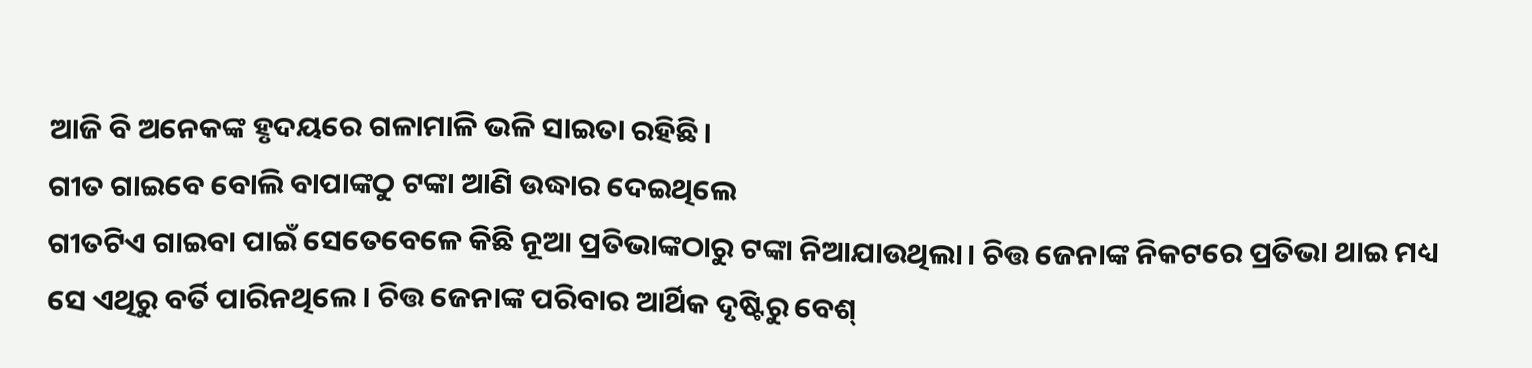ଆଜି ବି ଅନେକଙ୍କ ହୃଦୟରେ ଗଳାମାଳି ଭଳି ସାଇତା ରହିଛି।
ଗୀତ ଗାଇବେ ବୋଲି ବାପାଙ୍କଠୁ ଟଙ୍କା ଆଣି ଉଦ୍ଧାର ଦେଇଥିଲେ
ଗୀତଟିଏ ଗାଇବା ପାଇଁ ସେତେବେଳେ କିଛି ନୂଆ ପ୍ରତିଭାଙ୍କଠାରୁ ଟଙ୍କା ନିଆଯାଉଥିଲା। ଚିତ୍ତ ଜେନାଙ୍କ ନିକଟରେ ପ୍ରତିଭା ଥାଇ ମଧ୍ୟ ସେ ଏଥିରୁ ବର୍ତି ପାରିନଥିଲେ। ଚିତ୍ତ ଜେନାଙ୍କ ପରିବାର ଆର୍ଥିକ ଦୃଷ୍ଟିରୁ ବେଶ୍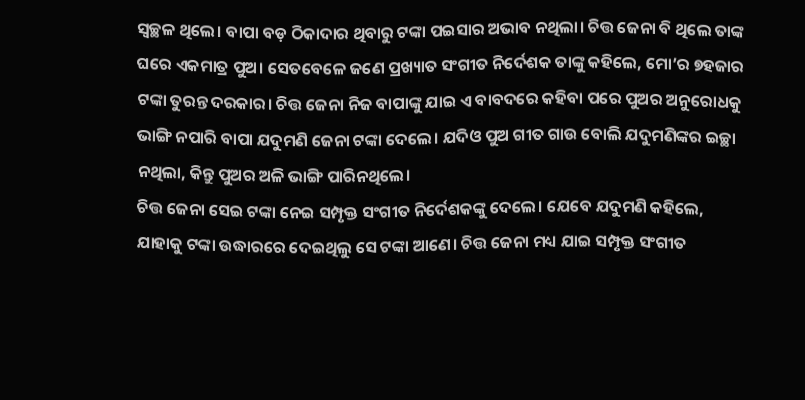ସ୍ବଚ୍ଛଳ ଥିଲେ। ବାପା ବଡ଼ ଠିକାଦାର ଥିବାରୁ ଟଙ୍କା ପଇସାର ଅଭାବ ନଥିଲା। ଚିତ୍ତ ଜେନା ବି ଥିଲେ ତାଙ୍କ ଘରେ ଏକମାତ୍ର ପୁଅ। ସେତବେଳେ ଜଣେ ପ୍ରଖ୍ୟାତ ସଂଗୀତ ନିର୍ଦେଶକ ତାଙ୍କୁ କହିଲେ, ମୋ’ର ୭ହଜାର ଟଙ୍କା ତୁରନ୍ତ ଦରକାର। ଚିତ୍ତ ଜେନା ନିଜ ବାପାଙ୍କୁ ଯାଇ ଏ ବାବଦରେ କହିବା ପରେ ପୁଅର ଅନୁରୋଧକୁ ଭାଙ୍ଗି ନପାରି ବାପା ଯଦୁମଣି ଜେନା ଟଙ୍କା ଦେଲେ। ଯଦିଓ ପୁଅ ଗୀତ ଗାଉ ବୋଲି ଯଦୁମଣିଙ୍କର ଇଚ୍ଛା ନଥିଲା, କିନ୍ତୁ ପୁଅର ଅଳି ଭାଙ୍ଗି ପାରିନଥିଲେ।
ଚିତ୍ତ ଜେନା ସେଇ ଟଙ୍କା ନେଇ ସମ୍ପୃକ୍ତ ସଂଗୀତ ନିର୍ଦେଶକଙ୍କୁ ଦେଲେ। ଯେବେ ଯଦୁମଣି କହିଲେ, ଯାହାକୁ ଟଙ୍କା ଉଦ୍ଧାରରେ ଦେଇଥିଲୁ ସେ ଟଙ୍କା ଆଣେ। ଚିତ୍ତ ଜେନା ମଧ୍ୟ ଯାଇ ସମ୍ପୃକ୍ତ ସଂଗୀତ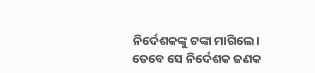ନିର୍ଦେଶକଙ୍କୁ ଟଙ୍କା ମାଗିଲେ। ତେବେ ସେ ନିର୍ଦେଶକ ଜଣକ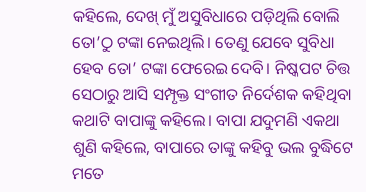କହିଲେ, ଦେଖ୍ ମୁଁ ଅସୁବିଧାରେ ପଡ଼ିଥିଲି ବୋଲି ତୋ’ଠୁ ଟଙ୍କା ନେଇଥିଲି। ତେଣୁ ଯେବେ ସୁବିଧା ହେବ ତୋ’ ଟଙ୍କା ଫେରେଇ ଦେବି। ନିଷ୍କପଟ ଚିତ୍ତ ସେଠାରୁ ଆସି ସମ୍ପୃକ୍ତ ସଂଗୀତ ନିର୍ଦେଶକ କହିଥିବା କଥାଟି ବାପାଙ୍କୁ କହିଲେ। ବାପା ଯଦୁମଣି ଏକଥା ଶୁଣି କହିଲେ, ବାପାରେ ତାଙ୍କୁ କହିବୁ ଭଲ ବୁଦ୍ଧିଟେ ମତେ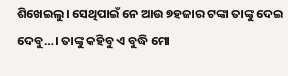ଶିଖେଇଲୁ। ସେଥିପାଇଁ ନେ ଆଉ ୭ହଜାର ଟଙ୍କା ତାଙ୍କୁ ଦେଇ ଦେବୁ…। ତାଙ୍କୁ କହିବୁ ଏ ବୁଦ୍ଧି ମୋ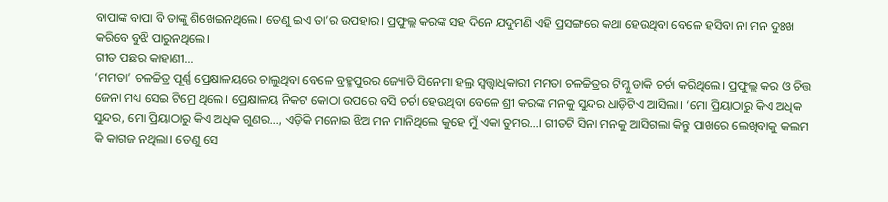ବାପାଙ୍କ ବାପା ବି ତାଙ୍କୁ ଶିଖେଇନଥିଲେ। ତେଣୁ ଇଏ ତା’ର ଉପହାର। ପ୍ରଫୁଲ୍ଲ କରଙ୍କ ସହ ଦିନେ ଯଦୁମଣି ଏହି ପ୍ରସଙ୍ଗରେ କଥା ହେଉଥିବା ବେଳେ ହସିବା ନା ମନ ଦୁଃଖ କରିବେ ବୁଝି ପାରୁନଥିଲେ।
ଗୀତ ପଛର କାହାଣୀ…
‘ମମତା’ ଚଳଚ୍ଚିତ୍ର ପୂର୍ଣ୍ଣ ପ୍ରେକ୍ଷାଳୟରେ ଚାଲୁଥିବା ବେଳେ ବ୍ରହ୍ମପୁରର ଜ୍ୟୋତି ସିନେମା ହଲ୍ର ସ୍ବତ୍ତ୍ବାଧିକାରୀ ମମତା ଚଳଚ୍ଚିତ୍ରର ଟିମ୍କୁ ଡାକି ଚର୍ଚା କରିଥିଲେ। ପ୍ରଫୁଲ୍ଲ କର ଓ ଚିତ୍ତ ଜେନା ମଧ୍ୟ ସେଇ ଟିମ୍ରେ ଥିଲେ। ପ୍ରେକ୍ଷାଳୟ ନିକଟ କୋଠା ଉପରେ ବସି ଚର୍ଚା ହେଉଥିବା ବେଳେ ଶ୍ରୀ କରଙ୍କ ମନକୁ ସୁନ୍ଦର ଧାଡ଼ିଟିଏ ଆସିଲା। ‘ମୋ ପ୍ରିୟାଠାରୁ କିଏ ଅଧିକ ସୁନ୍ଦର, ମୋ ପ୍ରିୟାଠାରୁ କିଏ ଅଧିକ ଗୁଣର…, ଏଡ଼ିକି ମନୋଇ ଝିଅ ମନ ମାନିଥିଲେ କୁହେ ମୁଁ ଏକା ତୁମର…। ଗୀତଟି ସିନା ମନକୁ ଆସିଗଲା କିନ୍ତୁ ପାଖରେ ଲେଖିବାକୁ କଲମ କି କାଗଜ ନଥିଲା। ତେଣୁ ସେ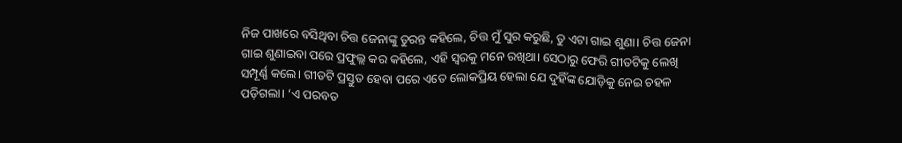ନିଜ ପାଖରେ ବସିଥିବା ଚିତ୍ତ ଜେନାଙ୍କୁ ତୁରନ୍ତ କହିଲେ, ଚିତ୍ତ ମୁଁ ସୁର କରୁଛି, ତୁ ଏଟା ଗାଇ ଶୁଣା। ଚିତ୍ତ ଜେନା ଗାଇ ଶୁଣାଇବା ପରେ ପ୍ରଫୁଲ୍ଲ କର କହିଲେ, ଏହି ସ୍ବରକୁ ମନେ ରଖିଥା। ସେଠାରୁ ଫେରି ଗୀତଟିକୁ ଲେଖି ସମ୍ପୂର୍ଣ୍ଣ କଲେ। ଗୀତଟି ପ୍ରସ୍ତୁତ ହେବା ପରେ ଏତେ ଲୋକପ୍ରିୟ ହେଲା ଯେ ଦୁହିଁଙ୍କ ଯୋଡ଼ିକୁ ନେଇ ଚହଳ ପଡ଼ିଗଲା। ‘ଏ ପରବତ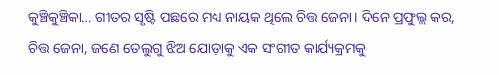କୁଞ୍ଚିକୁଞ୍ଚିକା… ଗୀତର ସୃଷ୍ଟି ପଛରେ ମଧ୍ୟ ନାୟକ ଥିଲେ ଚିତ୍ତ ଜେନା। ଦିନେ ପ୍ରଫୁଲ୍ଲ କର, ଚିତ୍ତ ଜେନା, ଜଣେ ତେଲୁଗୁ ଝିଅ ଯୋଡ଼ାକୁ ଏକ ସଂଗୀତ କାର୍ଯ୍ୟକ୍ରମକୁ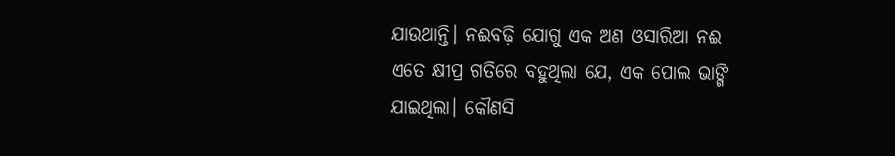ଯାଉଥାନ୍ତି। ନଈବଢ଼ି ଯୋଗୁ ଏକ ଅଣ ଓସାରିଆ ନଈ ଏତେ କ୍ଷୀପ୍ର ଗତିରେ ବହୁଥିଲା ଯେ, ଏକ ପୋଲ ଭାଙ୍ଗି ଯାଇଥିଲା। କୌଣସି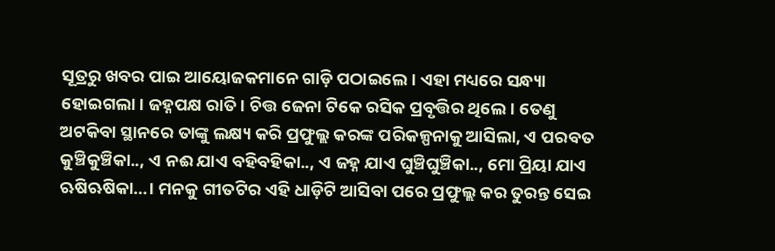ସୂତ୍ରରୁ ଖବର ପାଇ ଆୟୋଜକମାନେ ଗାଡ଼ି ପଠାଇଲେ। ଏହା ମଧ୍ୟରେ ସନ୍ଧ୍ୟା ହୋଇଗଲା। ଜହ୍ନପକ୍ଷ ରାତି। ଚିତ୍ତ ଜେନା ଟିକେ ରସିକ ପ୍ରବୃତ୍ତିର ଥିଲେ। ତେଣୁ ଅଟକିବା ସ୍ଥାନରେ ତାଙ୍କୁ ଲକ୍ଷ୍ୟ କରି ପ୍ରଫୁଲ୍ଲ କରଙ୍କ ପରିକଳ୍ପନାକୁ ଆସିଲା, ଏ ପରବତ କୁଞ୍ଚିକୁଞ୍ଚିକା.., ଏ ନଈ ଯାଏ ବହିବହିକା.., ଏ ଜହ୍ନ ଯାଏ ଘୁଞ୍ଚିଘୁଞ୍ଚିକା.., ମୋ ପ୍ରିୟା ଯାଏ ଋଷିଋଷିକା…। ମନକୁ ଗୀତଟିର ଏହି ଧାଡ଼ିଟି ଆସିବା ପରେ ପ୍ରଫୁଲ୍ଲ କର ତୁରନ୍ତ ସେଇ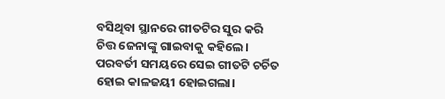ବସିଥିବା ସ୍ଥାନରେ ଗୀତଟିର ସୁର କରି ଚିତ୍ତ ଜେନାଙ୍କୁ ଗାଇବାକୁ କହିଲେ। ପରବର୍ତୀ ସମୟରେ ସେଇ ଗୀତଟି ଚର୍ଚିତ ହୋଇ କାଳଜୟୀ ହୋଇଗଲା।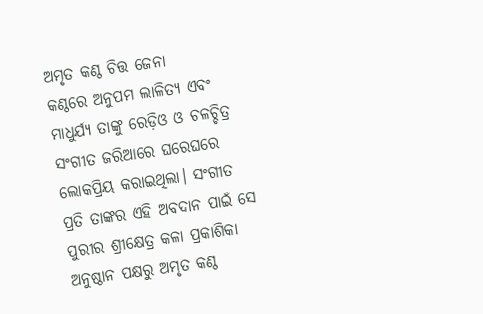ଅମୃତ କଣ୍ଠ ଚିତ୍ତ ଜେନା
କଣ୍ଠରେ ଅନୁପମ ଲାଳିତ୍ୟ ଏବଂ ମାଧୁର୍ଯ୍ୟ ତାଙ୍କୁ ରେଡ଼ିଓ ଓ ଚଳଚ୍ଚିତ୍ର ସଂଗୀତ ଜରିଆରେ ଘରେଘରେ ଲୋକପ୍ରିୟ କରାଇଥିଲା। ସଂଗୀତ ପ୍ରତି ତାଙ୍କର ଏହି ଅବଦାନ ପାଇଁ ସେ ପୁରୀର ଶ୍ରୀକ୍ଷେତ୍ର କଳା ପ୍ରକାଶିକା ଅନୁଷ୍ଠାନ ପକ୍ଷରୁ ଅମୃତ କଣ୍ଠ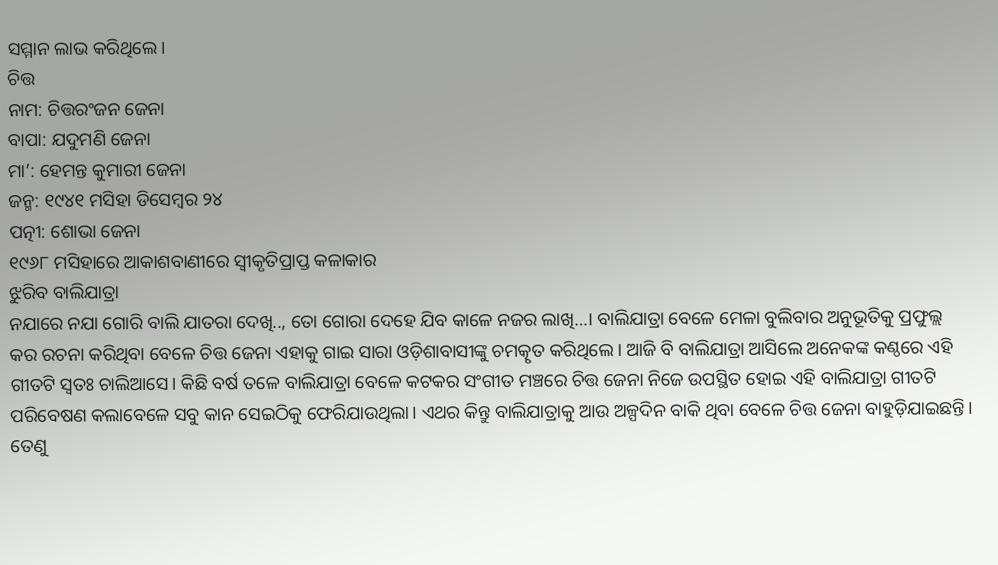ସମ୍ମାନ ଲାଭ କରିଥିଲେ।
ଚିତ୍ତ
ନାମ: ଚିତ୍ତରଂଜନ ଜେନା
ବାପା: ଯଦୁମଣି ଜେନା
ମା’: ହେମନ୍ତ କୁମାରୀ ଜେନା
ଜନ୍ମ: ୧୯୪୧ ମସିହା ଡିସେମ୍ବର ୨୪
ପତ୍ନୀ: ଶୋଭା ଜେନା
୧୯୬୮ ମସିହାରେ ଆକାଶବାଣୀରେ ସ୍ବୀକୃତିପ୍ରାପ୍ତ କଳାକାର
ଝୁରିବ ବାଲିଯାତ୍ରା
ନଯାରେ ନଯା ଗୋରି ବାଲି ଯାତରା ଦେଖି.., ତୋ ଗୋରା ଦେହେ ଯିବ କାଳେ ନଜର ଲାଖି…। ବାଲିଯାତ୍ରା ବେଳେ ମେଳା ବୁଲିବାର ଅନୁଭୂତିକୁ ପ୍ରଫୁଲ୍ଲ କର ରଚନା କରିଥିବା ବେଳେ ଚିତ୍ତ ଜେନା ଏହାକୁ ଗାଇ ସାରା ଓଡ଼ିଶାବାସୀଙ୍କୁ ଚମତ୍କୃତ କରିଥିଲେ। ଆଜି ବି ବାଲିଯାତ୍ରା ଆସିଲେ ଅନେକଙ୍କ କଣ୍ଠରେ ଏହି ଗୀତଟି ସ୍ବତଃ ଚାଲିଆସେ। କିଛି ବର୍ଷ ତଳେ ବାଲିଯାତ୍ରା ବେଳେ କଟକର ସଂଗୀତ ମଞ୍ଚରେ ଚିତ୍ତ ଜେନା ନିଜେ ଉପସ୍ଥିତ ହୋଇ ଏହି ବାଲିଯାତ୍ରା ଗୀତଟି ପରିବେଷଣ କଲାବେଳେ ସବୁ କାନ ସେଇଠିକୁ ଫେରିଯାଉଥିଲା। ଏଥର କିନ୍ତୁ ବାଲିଯାତ୍ରାକୁ ଆଉ ଅଳ୍ପଦିନ ବାକି ଥିବା ବେଳେ ଚିତ୍ତ ଜେନା ବାହୁଡ଼ିଯାଇଛନ୍ତି। ତେଣୁ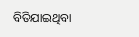ବିତିଯାଇଥିବା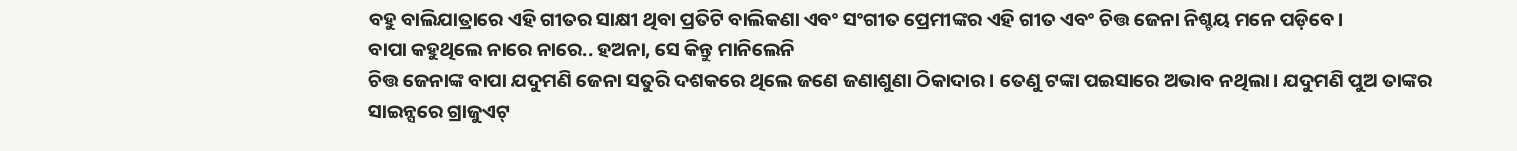ବହୁ ବାଲିଯାତ୍ରାରେ ଏହି ଗୀତର ସାକ୍ଷୀ ଥିବା ପ୍ରତିଟି ବାଲିକଣା ଏବଂ ସଂଗୀତ ପ୍ରେମୀଙ୍କର ଏହି ଗୀତ ଏବଂ ଚିତ୍ତ ଜେନା ନିଶ୍ଚୟ ମନେ ପଡ଼ିବେ।
ବାପା କହୁଥିଲେ ନାରେ ନାରେ.. ହଅନା, ସେ କିନ୍ତୁ ମାନିଲେନି
ଚିତ୍ତ ଜେନାଙ୍କ ବାପା ଯଦୁମଣି ଜେନା ସତୁରି ଦଶକରେ ଥିଲେ ଜଣେ ଜଣାଶୁଣା ଠିକାଦାର। ତେଣୁ ଟଙ୍କା ପଇସାରେ ଅଭାବ ନଥିଲା। ଯଦୁମଣି ପୁଅ ତାଙ୍କର ସାଇନ୍ସରେ ଗ୍ରାଜୁଏଟ୍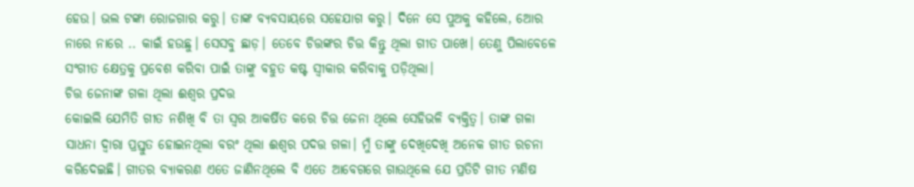ହେଉ। ଭଲ ଟଙ୍କା ରୋଜଗାର କରୁ। ତାଙ୍କ ବ୍ୟବସାୟରେ ସହେଯାଗ କରୁ। ଦିନେ ସେ ପୁଅକୁ କହିଲେ, ଆେର ନାରେ ନାରେ .. କାଇଁ ହଉଛୁ। ସେସବୁ ଛାଡ଼। ତେବେ ଚିତ୍ତଙ୍କର ଚିତ୍ତ କିନ୍ତୁ ଥିଲା ଗୀତ ପାଖେ। ତେଣୁ ପିଲାବେଳେ ସଂଗୀତ କ୍ଷେତ୍ରକୁ ପ୍ରବେଶ କରିବା ପାଇଁ ତାଙ୍କୁ ବହୁତ କଷ୍ଟ ସ୍ବୀକାର କରିବାକୁ ପଡ଼ିଥିଲା।
ଚିତ୍ତ ଜେନାଙ୍କ ଗଳା ଥିଲା ଈଶ୍ବର ପ୍ରଦତ୍ତ
କୋଇଲି ଯେମିତି ଗୀତ ନଶିଖି ବି ତା ସ୍ବର ଆକର୍ଷିତ କରେ ଚିତ୍ତ ଜେନା ଥିଲେ ସେହିଭଳି ବ୍ୟକ୍ତିତ୍ବ। ତାଙ୍କ ଗଳା ସାଧନା ଦ୍ବାରା ପ୍ରସ୍ତୁତ ହୋଇନଥିଲା ବରଂ ଥିଲା ଈଶ୍ବର ପଦତ୍ତ ଗଳା। ମୁଁ ତାଙ୍କୁ ଦେଖିଦେଖି ଅନେକ ଗୀତ ରଚନା କରିଦେଇଛି। ଗୀତର ବ୍ୟାକରଣ ଏତେ ଜାଣିନଥିଲେ ବି ଏତେ ଆବେଗରେ ଗାଉଥିଲେ ଯେ ପ୍ରତିଟି ଗୀତ ମଣିଷ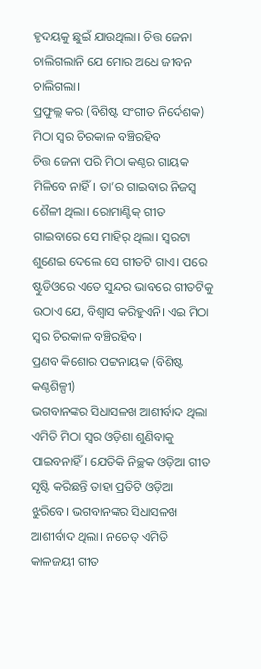ହୃଦୟକୁ ଛୁଇଁ ଯାଉଥିଲା। ଚିତ୍ତ ଜେନା ଚାଲିଗଲାନି ଯେ ମୋର ଅଧେ ଜୀବନ ଚାଲିଗଲା।
ପ୍ରଫୁଲ୍ଲ କର (ବିଶିଷ୍ଟ ସଂଗୀତ ନିର୍ଦେଶକ)
ମିଠା ସ୍ବର ଚିରକାଳ ବଞ୍ଚିରହିବ
ଚିତ୍ତ ଜେନା ପରି ମିଠା କଣ୍ଠର ଗାୟକ ମିଳିବେ ନାହିଁ। ତା’ର ଗାଇବାର ନିଜସ୍ବ ଶୈଳୀ ଥିଲା। ରୋମାଣ୍ଟିକ୍ ଗୀତ ଗାଇବାରେ ସେ ମାହିର୍ ଥିଲା। ସ୍ବରଟା ଶୁଣେଇ ଦେଲେ ସେ ଗୀତଟି ଗାଏ। ପରେ ଷ୍ଟୁଡିଓରେ ଏତେ ସୁନ୍ଦର ଭାବରେ ଗୀତଟିକୁ ଉଠାଏ ଯେ, ବିଶ୍ବାସ କରିହୁଏନି। ଏଇ ମିଠା ସ୍ବର ଚିରକାଳ ବଞ୍ଚିରହିବ।
ପ୍ରଣବ କିଶୋର ପଟ୍ଟନାୟକ (ବିଶିଷ୍ଟ କଣ୍ଠଶିଳ୍ପୀ)
ଭଗବାନଙ୍କର ସିଧାସଳଖ ଆଶୀର୍ବାଦ ଥିଲା
ଏମିତି ମିଠା ସ୍ବର ଓଡ଼ିଶା ଶୁଣିବାକୁ ପାଇବନାହିଁ। ଯେତିକି ନିଚ୍ଛକ ଓଡ଼ିଆ ଗୀତ ସୃଷ୍ଟି କରିଛନ୍ତି ତାହା ପ୍ରତିଟି ଓଡ଼ିଆ ଝୁରିବେ। ଭଗବାନଙ୍କର ସିଧାସଳଖ ଆଶୀର୍ବାଦ ଥିଲା। ନଚେତ୍ ଏମିତି କାଳଜୟୀ ଗୀତ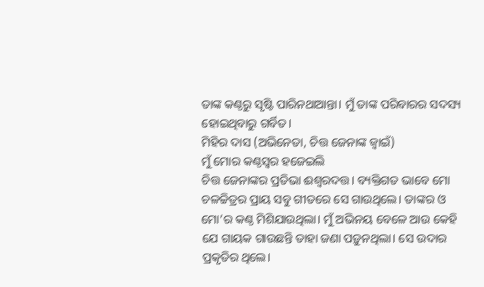ତାଙ୍କ କଣ୍ଠରୁ ସୃଷ୍ଟି ପାରିନଥାଆନ୍ତା। ମୁଁ ତାଙ୍କ ପରିବାରର ସଦସ୍ୟ ହୋଇଥିବାରୁ ଗର୍ବିତ।
ମିହିର ଦାସ (ଅଭିନେତା, ଚିତ୍ତ ଜେନାଙ୍କ ଜ୍ବାଇଁ)
ମୁଁ ମୋର କଣ୍ଠସ୍ବର ହଜେଇଲି
ଚିତ୍ତ ଜେନାଙ୍କର ପ୍ରତିଭା ଈଶ୍ବରଦତ୍ତ। ବ୍ୟକ୍ତିଗତ ଭାବେ ମୋ ଚଳଚ୍ଚିତ୍ରର ପ୍ରାୟ ସବୁ ଗୀତରେ ସେ ଗାଉଥିଲେ। ତାଙ୍କର ଓ ମୋ’ର କଣ୍ଠ ମିଶିଯାଉଥିଲା। ମୁଁ ଅଭିନୟ ବେଳେ ଆଉ କେହି ଯେ ଗାୟକ ଗାଉଛନ୍ତି ତାହା ଜଣା ପଡ଼ୁନଥିଲା। ସେ ଉଦାର ପ୍ରକୃତିର ଥିଲେ।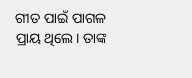ଗୀତ ପାଇଁ ପାଗଳ ପ୍ରାୟ ଥିଲେ। ତାଙ୍କ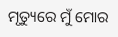ମୃତ୍ୟୁରେ ମୁଁ ମୋର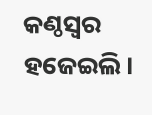କଣ୍ଠସ୍ବର ହଜେଇଲି।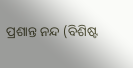ପ୍ରଶାନ୍ତ ନନ୍ଦ (ବିଶିଷ୍ଟ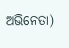ଅଭିନେତା)